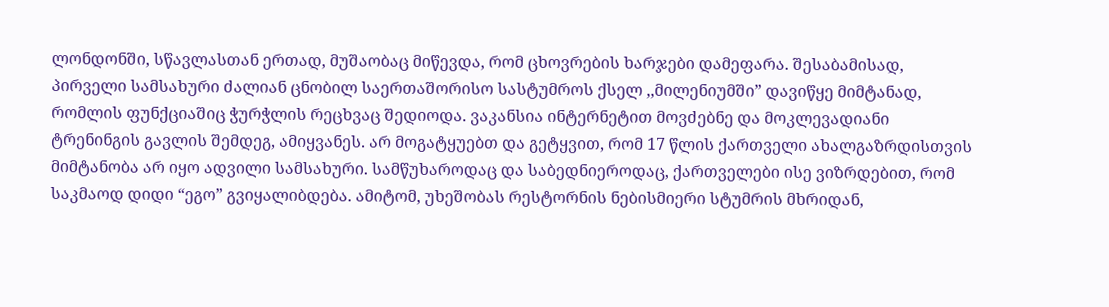ლონდონში, სწავლასთან ერთად, მუშაობაც მიწევდა, რომ ცხოვრების ხარჯები დამეფარა. შესაბამისად, პირველი სამსახური ძალიან ცნობილ საერთაშორისო სასტუმროს ქსელ ,,მილენიუმში” დავიწყე მიმტანად, რომლის ფუნქციაშიც ჭურჭლის რეცხვაც შედიოდა. ვაკანსია ინტერნეტით მოვძებნე და მოკლევადიანი ტრენინგის გავლის შემდეგ, ამიყვანეს. არ მოგატყუებთ და გეტყვით, რომ 17 წლის ქართველი ახალგაზრდისთვის მიმტანობა არ იყო ადვილი სამსახური. სამწუხაროდაც და საბედნიეროდაც, ქართველები ისე ვიზრდებით, რომ საკმაოდ დიდი “ეგო” გვიყალიბდება. ამიტომ, უხეშობას რესტორნის ნებისმიერი სტუმრის მხრიდან,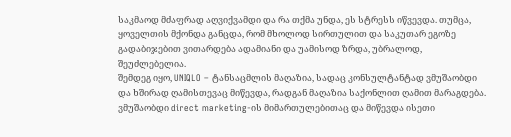საკმაოდ მძაფრად აღვიქვამდი და რა თქმა უნდა, ეს სტრესს იწვევდა. თუმცა, ყოველთის მქონდა განცდა, რომ მხოლოდ სირთულით და საკუთარ ეგოზე გადაბიჯებით ვითარდება ადამიანი და უამისოდ ზრდა, უბრალოდ, შეუძლებელია.
შემდეგ იყო, UNIQLO – ტანსაცმლის მაღაზია, სადაც კონსულტანტად ვმუშაობდი და ხშირად ღამისთევაც მიწევდა, რადგან მაღაზია საქონლით ღამით მარაგდება. ვმუშაობდი direct marketing-ის მიმართულებითაც და მიწევდა ისეთი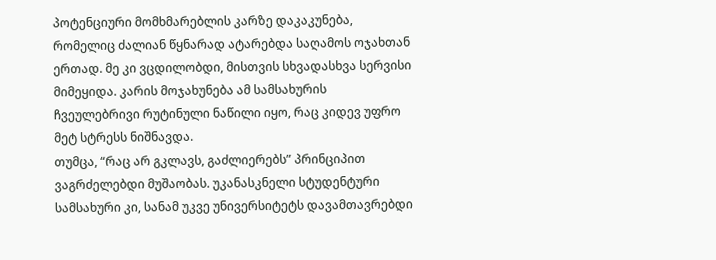პოტენციური მომხმარებლის კარზე დაკაკუნება, რომელიც ძალიან წყნარად ატარებდა საღამოს ოჯახთან ერთად. მე კი ვცდილობდი, მისთვის სხვადასხვა სერვისი მიმეყიდა. კარის მოჯახუნება ამ სამსახურის ჩვეულებრივი რუტინული ნაწილი იყო, რაც კიდევ უფრო მეტ სტრესს ნიშნავდა.
თუმცა, “რაც არ გკლავს, გაძლიერებს” პრინციპით ვაგრძელებდი მუშაობას. უკანასკნელი სტუდენტური სამსახური კი, სანამ უკვე უნივერსიტეტს დავამთავრებდი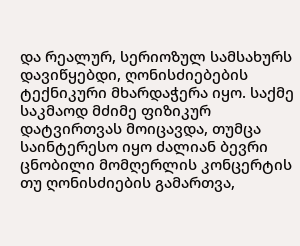და რეალურ, სერიოზულ სამსახურს დავიწყებდი, ღონისძიებების ტექნიკური მხარდაჭერა იყო. საქმე საკმაოდ მძიმე ფიზიკურ დატვირთვას მოიცავდა, თუმცა საინტერესო იყო ძალიან ბევრი ცნობილი მომღერლის კონცერტის თუ ღონისძიების გამართვა,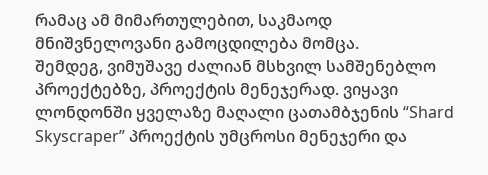რამაც ამ მიმართულებით, საკმაოდ მნიშვნელოვანი გამოცდილება მომცა.
შემდეგ, ვიმუშავე ძალიან მსხვილ სამშენებლო პროექტებზე, პროექტის მენეჯერად. ვიყავი ლონდონში ყველაზე მაღალი ცათამბჯენის “Shard Skyscraper” პროექტის უმცროსი მენეჯერი და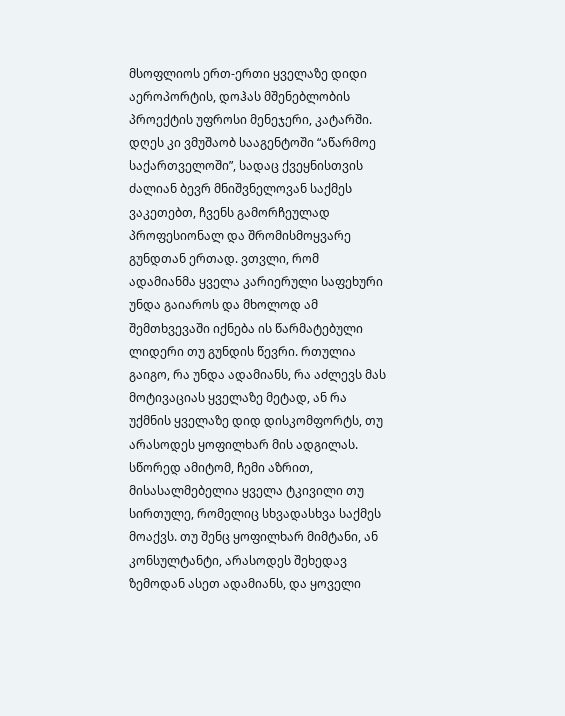მსოფლიოს ერთ-ერთი ყველაზე დიდი აეროპორტის, დოჰას მშენებლობის პროექტის უფროსი მენეჯერი, კატარში.
დღეს კი ვმუშაობ სააგენტოში “აწარმოე საქართველოში”, სადაც ქვეყნისთვის ძალიან ბევრ მნიშვნელოვან საქმეს ვაკეთებთ, ჩვენს გამორჩეულად პროფესიონალ და შრომისმოყვარე გუნდთან ერთად. ვთვლი, რომ ადამიანმა ყველა კარიერული საფეხური უნდა გაიაროს და მხოლოდ ამ შემთხვევაში იქნება ის წარმატებული ლიდერი თუ გუნდის წევრი. რთულია გაიგო, რა უნდა ადამიანს, რა აძლევს მას მოტივაციას ყველაზე მეტად, ან რა უქმნის ყველაზე დიდ დისკომფორტს, თუ არასოდეს ყოფილხარ მის ადგილას. სწორედ ამიტომ, ჩემი აზრით, მისასალმებელია ყველა ტკივილი თუ სირთულე, რომელიც სხვადასხვა საქმეს მოაქვს. თუ შენც ყოფილხარ მიმტანი, ან კონსულტანტი, არასოდეს შეხედავ ზემოდან ასეთ ადამიანს, და ყოველი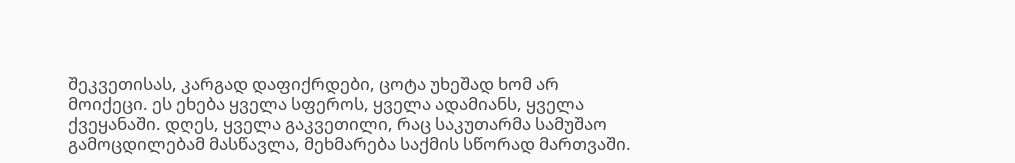შეკვეთისას, კარგად დაფიქრდები, ცოტა უხეშად ხომ არ მოიქეცი. ეს ეხება ყველა სფეროს, ყველა ადამიანს, ყველა ქვეყანაში. დღეს, ყველა გაკვეთილი, რაც საკუთარმა სამუშაო გამოცდილებამ მასწავლა, მეხმარება საქმის სწორად მართვაში.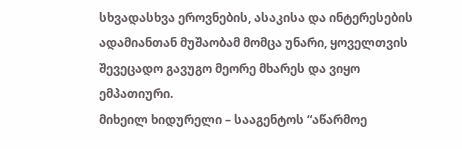სხვადასხვა ეროვნების, ასაკისა და ინტერესების ადამიანთან მუშაობამ მომცა უნარი, ყოველთვის შევეცადო გავუგო მეორე მხარეს და ვიყო ემპათიური.
მიხეილ ხიდურელი – სააგენტოს “აწარმოე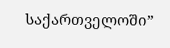საქართველოში”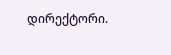დირექტორი.